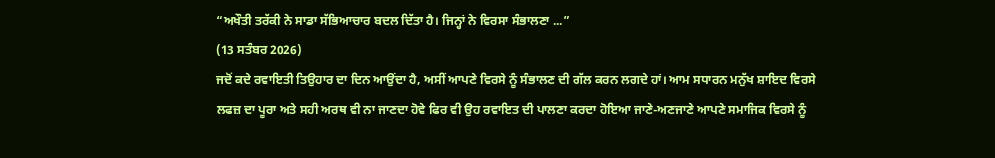“ਅਖੌਤੀ ਤਰੱਕੀ ਨੇ ਸਾਡਾ ਸੱਭਿਆਚਾਰ ਬਦਲ ਦਿੱਤਾ ਹੈ। ਜਿਨ੍ਹਾਂ ਨੇ ਵਿਰਸਾ ਸੰਭਾਲਣਾ ...”
(13 ਸਤੰਬਰ 2026)
ਜਦੋਂ ਕਦੇ ਰਵਾਇਤੀ ਤਿਉਹਾਰ ਦਾ ਦਿਨ ਆਉਂਦਾ ਹੈ, ਅਸੀਂ ਆਪਣੇ ਵਿਰਸੇ ਨੂੰ ਸੰਭਾਲਣ ਦੀ ਗੱਲ ਕਰਨ ਲਗਦੇ ਹਾਂ। ਆਮ ਸਧਾਰਨ ਮਨੁੱਖ ਸ਼ਾਇਦ ਵਿਰਸੇ ਲਫਜ਼ ਦਾ ਪੂਰਾ ਅਤੇ ਸਹੀ ਅਰਥ ਵੀ ਨਾ ਜਾਣਦਾ ਹੋਵੇ ਫਿਰ ਵੀ ਉਹ ਰਵਾਇਤ ਦੀ ਪਾਲਣਾ ਕਰਦਾ ਹੋਇਆ ਜਾਣੇ-ਅਣਜਾਣੇ ਆਪਣੇ ਸਮਾਜਿਕ ਵਿਰਸੇ ਨੂੰ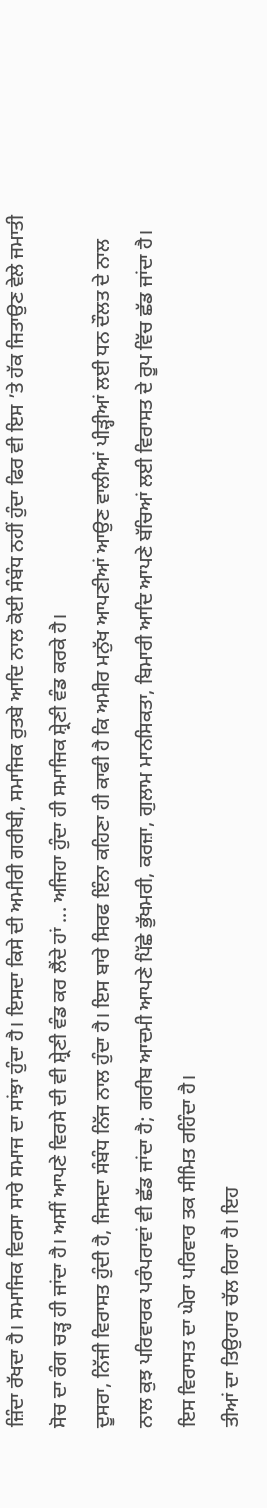ਜ਼ਿੰਦਾ ਰੱਖਦਾ ਹੈ। ਸਮਾਜਿਕ ਵਿਰਸਾ ਸਾਰੇ ਸਮਾਜ ਦਾ ਸਾਂਝਾ ਹੁੰਦਾ ਹੈ। ਇਸਦਾ ਕਿਸੇ ਦੀ ਅਮੀਰੀ ਗਰੀਬੀ, ਸਮਾਜਿਕ ਰੁਤਬੇ ਆਦਿ ਨਾਲ ਕੋਈ ਸੰਬੰਧ ਨਹੀਂ ਹੁੰਦਾ ਫਿਰ ਵੀ ਇਸ ’ਤੇ ਹੱਕ ਜਿਤਾਉਣ ਵੇਲੇ ਜਮਾਤੀ ਸੋਚ ਦਾ ਰੰਗ ਚੜ੍ਹ ਹੀ ਜਾਂਦਾ ਹੈ। ਅਸੀਂ ਆਪਣੇ ਵਿਰਸੇ ਦੀ ਵੀ ਸ਼੍ਰੇਣੀ ਵੰਡ ਕਰ ਲੈਂਦੇ ਹਾਂ ... ਅਜਿਹਾ ਹੁੰਦਾ ਹੀ ਸਮਾਜਿਕ ਸ਼੍ਰੇਣੀ ਵੰਡ ਕਰਕੇ ਹੈ।
ਦੂਸਰਾ, ਨਿੱਜੀ ਵਿਰਾਸਤ ਹੁੰਦੀ ਹੈ, ਜਿਸਦਾ ਸੰਬੰਧ ਨਿੱਜ ਨਾਲ ਹੁੰਦਾ ਹੈ। ਇਸ ਬਾਰੇ ਸਿਰਫ ਇੰਨਾ ਕਹਿਣਾ ਹੀ ਕਾਫੀ ਹੈ ਕਿ ਅਮੀਰ ਮਨੁੱਖ ਆਪਣੀਆਂ ਆਉਣ ਵਾਲੀਆਂ ਪੀੜ੍ਹੀਆਂ ਲਈ ਧਨ ਦੌਲਤ ਦੇ ਨਾਲ ਨਾਲ ਕੁਝ ਪਰਿਵਾਰਕ ਪਰੰਪਰਾਵਾਂ ਵੀ ਛੱਡ ਜਾਂਦਾ ਹੈ; ਗਰੀਬ ਆਦਮੀ ਆਪਣੇ ਪਿੱਛੇ ਭੁੱਖਮਰੀ, ਕਰਜ਼ਾ, ਗੁਲਾਮ ਮਾਨਸਿਕਤਾ, ਬਿਮਾਰੀ ਆਦਿ ਆਪਣੇ ਬੱਚਿਆਂ ਲਈ ਵਿਰਾਸਤ ਦੇ ਰੂਪ ਵਿੱਚ ਛੱਡ ਜਾਂਦਾ ਹੈ। ਇਸ ਵਿਰਾਸਤ ਦਾ ਘੇਰਾ ਪਰਿਵਾਰ ਤਕ ਸੀਮਿਤ ਰਹਿੰਦਾ ਹੈ।
ਤੀਆਂ ਦਾ ਤਿਉਹਾਰ ਚੱਲ ਰਿਹਾ ਹੈ। ਇਹ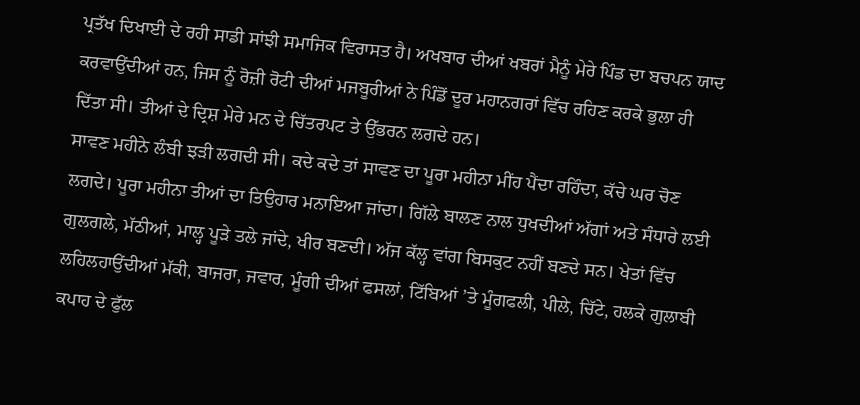ਪ੍ਰਤੱਖ ਦਿਖਾਈ ਦੇ ਰਹੀ ਸਾਡੀ ਸਾਂਝੀ ਸਮਾਜਿਕ ਵਿਰਾਸਤ ਹੈ। ਅਖਬਾਰ ਦੀਆਂ ਖਬਰਾਂ ਮੈਨੂੰ ਮੇਰੇ ਪਿੰਡ ਦਾ ਬਚਪਨ ਯਾਦ ਕਰਵਾਉਂਦੀਆਂ ਹਨ, ਜਿਸ ਨੂੰ ਰੋਜ਼ੀ ਰੋਟੀ ਦੀਆਂ ਮਜਬੂਰੀਆਂ ਨੇ ਪਿੰਡੋਂ ਦੂਰ ਮਹਾਨਗਰਾਂ ਵਿੱਚ ਰਹਿਣ ਕਰਕੇ ਭੁਲਾ ਹੀ ਦਿੱਤਾ ਸੀ। ਤੀਆਂ ਦੇ ਦ੍ਰਿਸ਼ ਮੇਰੇ ਮਨ ਦੇ ਚਿੱਤਰਪਟ ਤੇ ਉੱਭਰਨ ਲਗਦੇ ਹਨ।
ਸਾਵਣ ਮਹੀਨੇ ਲੰਬੀ ਝੜੀ ਲਗਦੀ ਸੀ। ਕਦੇ ਕਦੇ ਤਾਂ ਸਾਵਣ ਦਾ ਪੂਰਾ ਮਹੀਨਾ ਮੀਂਹ ਪੈਂਦਾ ਰਹਿੰਦਾ, ਕੱਚੇ ਘਰ ਚੋਣ ਲਗਦੇ। ਪੂਰਾ ਮਹੀਨਾ ਤੀਆਂ ਦਾ ਤਿਉਹਾਰ ਮਨਾਇਆ ਜਾਂਦਾ। ਗਿੱਲੇ ਬਾਲਣ ਨਾਲ ਧੁਖਦੀਆਂ ਅੱਗਾਂ ਅਤੇ ਸੰਧਾਰੇ ਲਈ ਗੁਲਗਲੇ, ਮੱਠੀਆਂ, ਮਾਲ੍ਹ ਪੂੜੇ ਤਲੇ ਜਾਂਦੇ, ਖੀਰ ਬਣਦੀ। ਅੱਜ ਕੱਲ੍ਹ ਵਾਂਗ ਬਿਸਕੁਟ ਨਹੀਂ ਬਣਦੇ ਸਨ। ਖੇਤਾਂ ਵਿੱਚ ਲਹਿਲਹਾਉਂਦੀਆਂ ਮੱਕੀ, ਬਾਜਰਾ, ਜਵਾਰ, ਮੂੰਗੀ ਦੀਆਂ ਫਸਲਾਂ, ਟਿੱਬਿਆਂ ’ਤੇ ਮੂੰਗਫਲੀ, ਪੀਲੇ, ਚਿੱਟੇ, ਹਲਕੇ ਗੁਲਾਬੀ ਕਪਾਹ ਦੇ ਫੁੱਲ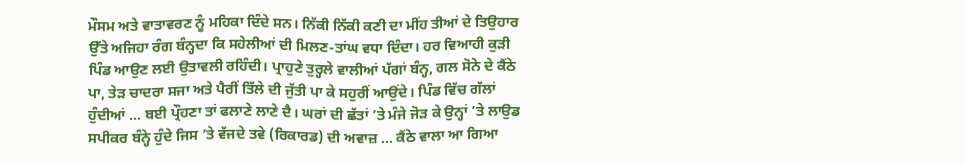ਮੌਸਮ ਅਤੇ ਵਾਤਾਵਰਣ ਨੂੰ ਮਹਿਕਾ ਦਿੰਦੇ ਸਨ। ਨਿੱਕੀ ਨਿੱਕੀ ਕਣੀ ਦਾ ਮੀਂਹ ਤੀਆਂ ਦੇ ਤਿਉਹਾਰ ਉੱਤੇ ਅਜਿਹਾ ਰੰਗ ਬੰਨ੍ਹਦਾ ਕਿ ਸਹੇਲੀਆਂ ਦੀ ਮਿਲਣ-ਤਾਂਘ ਵਧਾ ਦਿੰਦਾ। ਹਰ ਵਿਆਹੀ ਕੁੜੀ ਪਿੰਡ ਆਉਣ ਲਈ ਉਤਾਵਲੀ ਰਹਿੰਦੀ। ਪ੍ਰਾਹੁਣੇ ਤੁਰ੍ਹਲੇ ਵਾਲੀਆਂ ਪੱਗਾਂ ਬੰਨ੍ਹ, ਗਲ ਸੋਨੇ ਦੇ ਕੈਂਠੇ ਪਾ, ਤੇੜ ਚਾਦਰਾ ਸਜਾ ਅਤੇ ਪੈਰੀਂ ਤਿੱਲੇ ਦੀ ਜੁੱਤੀ ਪਾ ਕੇ ਸਹੁਰੀਂ ਆਉਂਦੇ। ਪਿੰਡ ਵਿੱਚ ਗੱਲਾਂ ਹੁੰਦੀਆਂ ... ਬਈ ਪ੍ਰੌਹਣਾ ਤਾਂ ਫਲਾਣੇ ਲਾਣੇ ਦੈ। ਘਰਾਂ ਦੀ ਛੱਤਾਂ ’ਤੇ ਮੰਜੇ ਜੋੜ ਕੇ ਉਨ੍ਹਾਂ ’ਤੇ ਲਾਉਡ ਸਪੀਕਰ ਬੰਨ੍ਹੇ ਹੁੰਦੇ ਜਿਸ ’ਤੇ ਵੱਜਦੇ ਤਵੇ (ਰਿਕਾਰਡ) ਦੀ ਅਵਾਜ਼ ... ਕੈਂਠੇ ਵਾਲਾ ਆ ਗਿਆ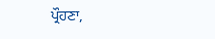ਪ੍ਰੌਹਣਾ,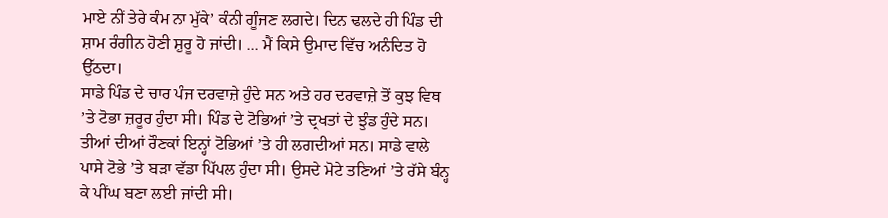ਮਾਏ ਨੀਂ ਤੇਰੇ ਕੰਮ ਨਾ ਮੁੱਕੇ’ ਕੰਨੀ ਗੂੰਜਣ ਲਗਦੇ। ਦਿਨ ਢਲਦੇ ਹੀ ਪਿੰਡ ਦੀ ਸ਼ਾਮ ਰੰਗੀਨ ਹੋਣੀ ਸ਼ੁਰੂ ਹੋ ਜਾਂਦੀ। ... ਮੈਂ ਕਿਸੇ ਉਮਾਦ ਵਿੱਚ ਅਨੰਦਿਤ ਹੋ ਉੱਠਦਾ।
ਸਾਡੇ ਪਿੰਡ ਦੇ ਚਾਰ ਪੰਜ ਦਰਵਾਜ਼ੇ ਹੁੰਦੇ ਸਨ ਅਤੇ ਹਰ ਦਰਵਾਜ਼ੇ ਤੋਂ ਕੁਝ ਵਿਥ ’ਤੇ ਟੋਭਾ ਜ਼ਰੂਰ ਹੁੰਦਾ ਸੀ। ਪਿੰਡ ਦੇ ਟੋਭਿਆਂ ’ਤੇ ਦ੍ਰਖਤਾਂ ਦੇ ਝੁੰਡ ਹੁੰਦੇ ਸਨ। ਤੀਆਂ ਦੀਆਂ ਰੌਣਕਾਂ ਇਨ੍ਹਾਂ ਟੋਭਿਆਂ ’ਤੇ ਹੀ ਲਗਦੀਆਂ ਸਨ। ਸਾਡੇ ਵਾਲੇ ਪਾਸੇ ਟੋਭੇ ’ਤੇ ਬੜਾ ਵੱਡਾ ਪਿੱਪਲ ਹੁੰਦਾ ਸੀ। ਉਸਦੇ ਮੋਟੇ ਤਣਿਆਂ ’ਤੇ ਰੱਸੇ ਬੰਨ੍ਹ ਕੇ ਪੀਂਘ ਬਣਾ ਲਈ ਜਾਂਦੀ ਸੀ।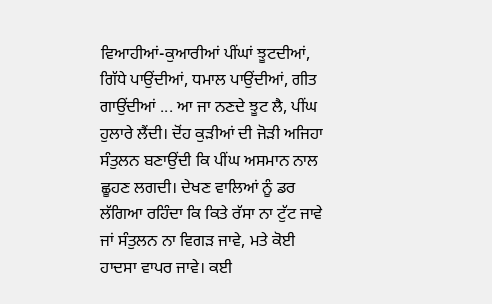ਵਿਆਹੀਆਂ-ਕੁਆਰੀਆਂ ਪੀਂਘਾਂ ਝੂਟਦੀਆਂ, ਗਿੱਧੇ ਪਾਉਂਦੀਆਂ, ਧਮਾਲ ਪਾਉਂਦੀਆਂ, ਗੀਤ ਗਾਉਂਦੀਆਂ ... ਆ ਜਾ ਨਣਦੇ ਝੂਟ ਲੈ, ਪੀਂਘ ਹੁਲਾਰੇ ਲੈਂਦੀ। ਦੋਂਹ ਕੁੜੀਆਂ ਦੀ ਜੋੜੀ ਅਜਿਹਾ ਸੰਤੁਲਨ ਬਣਾਉਂਦੀ ਕਿ ਪੀਂਘ ਅਸਮਾਨ ਨਾਲ ਛੂਹਣ ਲਗਦੀ। ਦੇਖਣ ਵਾਲਿਆਂ ਨੂੰ ਡਰ ਲੱਗਿਆ ਰਹਿੰਦਾ ਕਿ ਕਿਤੇ ਰੱਸਾ ਨਾ ਟੁੱਟ ਜਾਵੇ ਜਾਂ ਸੰਤੁਲਨ ਨਾ ਵਿਗੜ ਜਾਵੇ, ਮਤੇ ਕੋਈ ਹਾਦਸਾ ਵਾਪਰ ਜਾਵੇ। ਕਈ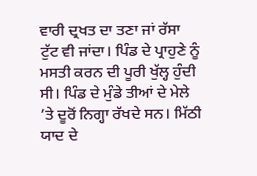ਵਾਰੀ ਦ੍ਰਖਤ ਦਾ ਤਣਾ ਜਾਂ ਰੱਸਾ ਟੁੱਟ ਵੀ ਜਾਂਦਾ। ਪਿੰਡ ਦੇ ਪ੍ਰਾਹੁਣੇ ਨੂੰ ਮਸਤੀ ਕਰਨ ਦੀ ਪੂਰੀ ਖੁੱਲ੍ਹ ਹੁੰਦੀ ਸੀ। ਪਿੰਡ ਦੇ ਮੁੰਡੇ ਤੀਆਂ ਦੇ ਮੇਲੇ ’ਤੇ ਦੂਰੋਂ ਨਿਗ੍ਹਾ ਰੱਖਦੇ ਸਨ। ਮਿੱਠੀ ਯਾਦ ਦੇ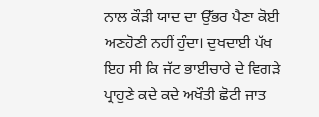ਨਾਲ ਕੌੜੀ ਯਾਦ ਦਾ ਉੱਭਰ ਪੈਣਾ ਕੋਈ ਅਣਹੋਣੀ ਨਹੀਂ ਹੁੰਦਾ। ਦੁਖਦਾਈ ਪੱਖ ਇਹ ਸੀ ਕਿ ਜੱਟ ਭਾਈਚਾਰੇ ਦੇ ਵਿਗੜੇ ਪ੍ਰਾਹੁਣੇ ਕਦੇ ਕਦੇ ਅਖੌਤੀ ਛੋਟੀ ਜਾਤ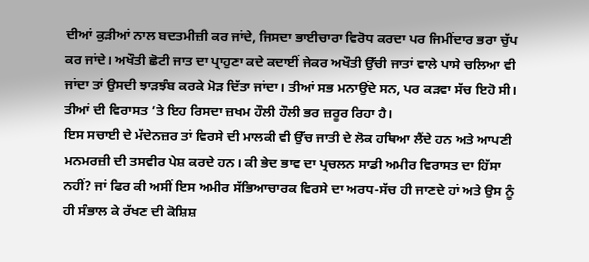ਦੀਆਂ ਕੁੜੀਆਂ ਨਾਲ ਬਦਤਮੀਜ਼ੀ ਕਰ ਜਾਂਦੇ, ਜਿਸਦਾ ਭਾਈਚਾਰਾ ਵਿਰੋਧ ਕਰਦਾ ਪਰ ਜਿਮੀਂਦਾਰ ਭਰਾ ਚੁੱਪ ਕਰ ਜਾਂਦੇ। ਅਖੌਤੀ ਛੋਟੀ ਜਾਤ ਦਾ ਪ੍ਰਾਹੁਣਾ ਕਦੇ ਕਦਾਈਂ ਜੇਕਰ ਅਖੌਤੀ ਉੱਚੀ ਜਾਤਾਂ ਵਾਲੇ ਪਾਸੇ ਚਲਿਆ ਵੀ ਜਾਂਦਾ ਤਾਂ ਉਸਦੀ ਝਾੜਝੰਬ ਕਰਕੇ ਮੋੜ ਦਿੱਤਾ ਜਾਂਦਾ। ਤੀਆਂ ਸਭ ਮਨਾਉਂਦੇ ਸਨ, ਪਰ ਕੜਵਾ ਸੱਚ ਇਹੋ ਸੀ। ਤੀਆਂ ਦੀ ਵਿਰਾਸਤ ’ਤੇ ਇਹ ਰਿਸਦਾ ਜ਼ਖਮ ਹੌਲੀ ਹੌਲੀ ਭਰ ਜ਼ਰੂਰ ਰਿਹਾ ਹੈ।
ਇਸ ਸਚਾਈ ਦੇ ਮੱਦੇਨਜ਼ਰ ਤਾਂ ਵਿਰਸੇ ਦੀ ਮਾਲਕੀ ਵੀ ਉੱਚ ਜਾਤੀ ਦੇ ਲੋਕ ਹਥਿਆ ਲੈਂਦੇ ਹਨ ਅਤੇ ਆਪਣੀ ਮਨਮਰਜ਼ੀ ਦੀ ਤਸਵੀਰ ਪੇਸ਼ ਕਰਦੇ ਹਨ। ਕੀ ਭੇਦ ਭਾਵ ਦਾ ਪ੍ਰਚਲਨ ਸਾਡੀ ਅਮੀਰ ਵਿਰਾਸਤ ਦਾ ਹਿੱਸਾ ਨਹੀਂ? ਜਾਂ ਫਿਰ ਕੀ ਅਸੀਂ ਇਸ ਅਮੀਰ ਸੱਭਿਆਚਾਰਕ ਵਿਰਸੇ ਦਾ ਅਰਧ-ਸੱਚ ਹੀ ਜਾਣਦੇ ਹਾਂ ਅਤੇ ਉਸ ਨੂੰ ਹੀ ਸੰਭਾਲ ਕੇ ਰੱਖਣ ਦੀ ਕੋਸ਼ਿਸ਼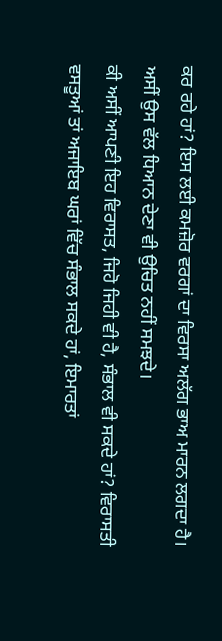ਕਰ ਰਹੇ ਹਾਂ? ਇਸ ਲਈ ਕਮਜ਼ੋਰ ਵਰਗਾਂ ਦਾ ਵਿਰਸਾ ਅਲੱਗ ਭਾਅ ਮਾਰਨ ਲਗਦਾ ਹੈ। ਅਸੀਂ ਉਸ ਵੱਲ ਧਿਆਨ ਦੇਣਾ ਵੀ ਉਚਿਤ ਨਹੀਂ ਸਮਝਦੇ।
ਕੀ ਅਸੀਂ ਆਪਣੀ ਇਹ ਵਿਰਾਸਤ, ਜਿਹੋ ਜਿਹੀ ਵੀ ਹੈ, ਸੰਭਾਲ ਵੀ ਸਕਦੇ ਹਾਂ? ਵਿਰਾਸਤੀ ਵਸਤੂਆਂ ਤਾਂ ਅਜਾਇਬ ਘਰਾਂ ਵਿੱਚ ਸੰਭਾਲ ਸਕਦੇ ਹਾਂ, ਇਮਾਰਤਾਂ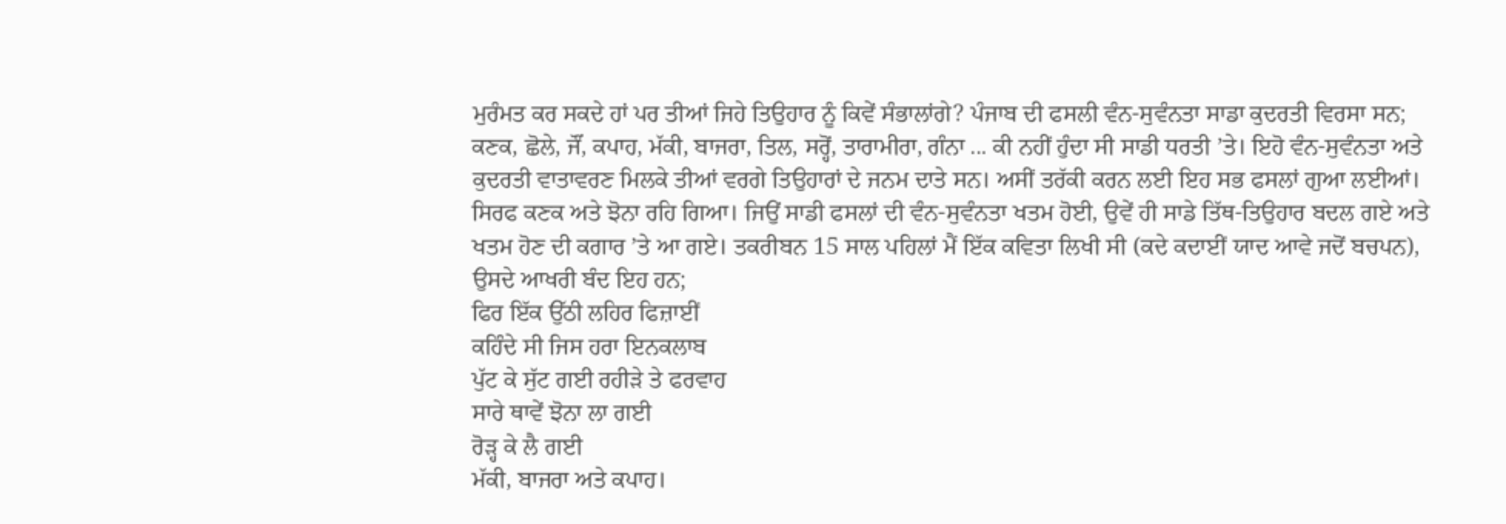ਮੁਰੰਮਤ ਕਰ ਸਕਦੇ ਹਾਂ ਪਰ ਤੀਆਂ ਜਿਹੇ ਤਿਉਹਾਰ ਨੂੰ ਕਿਵੇਂ ਸੰਭਾਲਾਂਗੇ? ਪੰਜਾਬ ਦੀ ਫਸਲੀ ਵੰਨ-ਸੁਵੰਨਤਾ ਸਾਡਾ ਕੁਦਰਤੀ ਵਿਰਸਾ ਸਨ; ਕਣਕ, ਛੋਲੇ, ਜੌਂ, ਕਪਾਹ, ਮੱਕੀ, ਬਾਜਰਾ, ਤਿਲ, ਸਰ੍ਹੋਂ, ਤਾਰਾਮੀਰਾ, ਗੰਨਾ ... ਕੀ ਨਹੀਂ ਹੁੰਦਾ ਸੀ ਸਾਡੀ ਧਰਤੀ ’ਤੇ। ਇਹੋ ਵੰਨ-ਸੁਵੰਨਤਾ ਅਤੇ ਕੁਦਰਤੀ ਵਾਤਾਵਰਣ ਮਿਲਕੇ ਤੀਆਂ ਵਰਗੇ ਤਿਉਹਾਰਾਂ ਦੇ ਜਨਮ ਦਾਤੇ ਸਨ। ਅਸੀਂ ਤਰੱਕੀ ਕਰਨ ਲਈ ਇਹ ਸਭ ਫਸਲਾਂ ਗੁਆ ਲਈਆਂ। ਸਿਰਫ ਕਣਕ ਅਤੇ ਝੋਨਾ ਰਹਿ ਗਿਆ। ਜਿਉਂ ਸਾਡੀ ਫਸਲਾਂ ਦੀ ਵੰਨ-ਸੁਵੰਨਤਾ ਖਤਮ ਹੋਈ, ਉਵੇਂ ਹੀ ਸਾਡੇ ਤਿੱਥ-ਤਿਉਹਾਰ ਬਦਲ ਗਏ ਅਤੇ ਖਤਮ ਹੋਣ ਦੀ ਕਗਾਰ ’ਤੇ ਆ ਗਏ। ਤਕਰੀਬਨ 15 ਸਾਲ ਪਹਿਲਾਂ ਮੈਂ ਇੱਕ ਕਵਿਤਾ ਲਿਖੀ ਸੀ (ਕਦੇ ਕਦਾਈਂ ਯਾਦ ਆਵੇ ਜਦੋਂ ਬਚਪਨ), ਉਸਦੇ ਆਖਰੀ ਬੰਦ ਇਹ ਹਨ;
ਫਿਰ ਇੱਕ ਉੱਠੀ ਲਹਿਰ ਫਿਜ਼ਾਈਂ
ਕਹਿੰਦੇ ਸੀ ਜਿਸ ਹਰਾ ਇਨਕਲਾਬ
ਪੁੱਟ ਕੇ ਸੁੱਟ ਗਈ ਰਹੀੜੇ ਤੇ ਫਰਵਾਹ
ਸਾਰੇ ਥਾਵੇਂ ਝੋਨਾ ਲਾ ਗਈ
ਰੋੜ੍ਹ ਕੇ ਲੈ ਗਈ
ਮੱਕੀ, ਬਾਜਰਾ ਅਤੇ ਕਪਾਹ।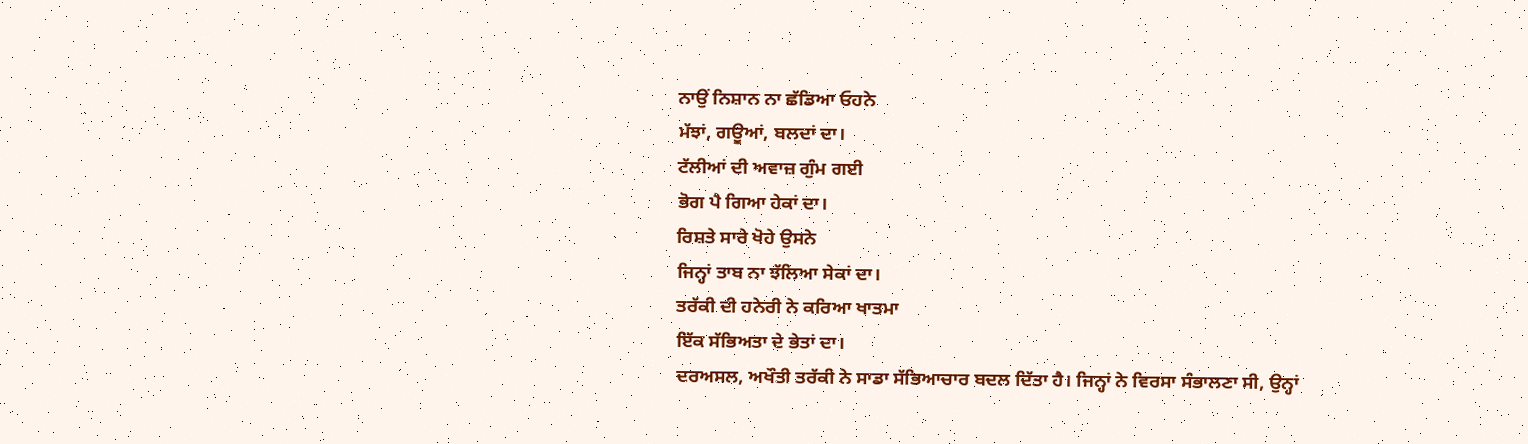ਨਾਉਂ ਨਿਸ਼ਾਨ ਨਾ ਛੱਡਿਆ ਓਹਨੇ
ਮੱਝਾਂ, ਗਊਆਂ, ਬਲਦਾਂ ਦਾ।
ਟੱਲੀਆਂ ਦੀ ਅਵਾਜ਼ ਗੁੰਮ ਗਈ
ਭੋਗ ਪੈ ਗਿਆ ਹੇਕਾਂ ਦਾ।
ਰਿਸ਼ਤੇ ਸਾਰੇ ਖੋਹੇ ਉਸਨੇ
ਜਿਨ੍ਹਾਂ ਤਾਬ ਨਾ ਝੱਲਿਆ ਸੇਕਾਂ ਦਾ।
ਤਰੱਕੀ ਦੀ ਹਨੇਰੀ ਨੇ ਕਰਿਆ ਖਾਤਮਾ
ਇੱਕ ਸੱਭਿਅਤਾ ਦੇ ਭੇਤਾਂ ਦਾ।
ਦਰਅਸਲ, ਅਖੌਤੀ ਤਰੱਕੀ ਨੇ ਸਾਡਾ ਸੱਭਿਆਚਾਰ ਬਦਲ ਦਿੱਤਾ ਹੈ। ਜਿਨ੍ਹਾਂ ਨੇ ਵਿਰਸਾ ਸੰਭਾਲਣਾ ਸੀ, ਉਨ੍ਹਾਂ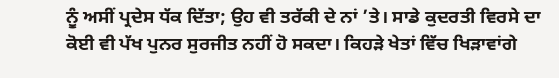ਨੂੰ ਅਸੀਂ ਪ੍ਰਦੇਸ ਧੱਕ ਦਿੱਤਾ; ਉਹ ਵੀ ਤਰੱਕੀ ਦੇ ਨਾਂ ’ਤੇ। ਸਾਡੇ ਕੁਦਰਤੀ ਵਿਰਸੇ ਦਾ ਕੋਈ ਵੀ ਪੱਖ ਪੁਨਰ ਸੁਰਜੀਤ ਨਹੀਂ ਹੋ ਸਕਦਾ। ਕਿਹੜੇ ਖੇਤਾਂ ਵਿੱਚ ਖਿੜਾਵਾਂਗੇ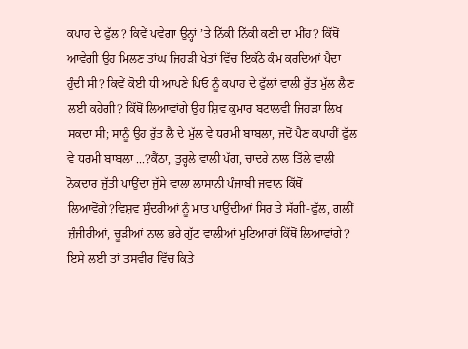ਕਪਾਹ ਦੇ ਫੁੱਲ? ਕਿਵੇਂ ਪਵੇਗਾ ਉਨ੍ਹਾਂ ’ਤੇ ਨਿੱਕੀ ਨਿੱਕੀ ਕਣੀ ਦਾ ਮੀਂਹ? ਕਿੱਥੋਂ ਆਵੇਗੀ ਉਹ ਮਿਲਣ ਤਾਂਘ ਜਿਹੜੀ ਖੇਤਾਂ ਵਿੱਚ ਇਕੱਠੇ ਕੰਮ ਕਰਦਿਆਂ ਪੈਦਾ ਹੁੰਦੀ ਸੀ? ਕਿਵੇਂ ਕੋਈ ਧੀ ਆਪਣੇ ਪਿਓ ਨੂੰ ਕਪਾਹ ਦੇ ਫੁੱਲਾਂ ਵਾਲੀ ਰੁੱਤ ਮੁੱਲ ਲੈਣ ਲਈ ਕਹੇਗੀ? ਕਿੱਥੋਂ ਲਿਆਵਾਂਗੇ ਉਹ ਸ਼ਿਵ ਕੁਮਾਰ ਬਟਾਲਵੀ ਜਿਹੜਾ ਲਿਖ ਸਕਦਾ ਸੀ; ਸਾਨੂੰ ਉਹ ਰੁੱਤ ਲੈ ਦੇ ਮੁੱਲ ਵੇ ਧਰਮੀ ਬਾਬਲਾ, ਜਦੋਂ ਪੈਣ ਕਪਾਹੀਂ ਫੁੱਲ ਵੇ ਧਰਮੀ ਬਾਬਲਾ ...?ਕੈਂਠਾ, ਤੁਰ੍ਹਲੇ ਵਾਲੀ ਪੱਗ, ਚਾਦਰੇ ਨਾਲ ਤਿੱਲੇ ਵਾਲੀ ਨੋਕਦਾਰ ਜੁੱਤੀ ਪਾਉਂਦਾ ਜੁੱਸੇ ਵਾਲਾ ਲਾਸਾਨੀ ਪੰਜਾਬੀ ਜਵਾਨ ਕਿੱਥੋਂ ਲਿਆਵੋਂਗੇ?ਵਿਸ਼ਵ ਸੁੰਦਰੀਆਂ ਨੂੰ ਮਾਤ ਪਾਉਂਦੀਆਂ ਸਿਰ ਤੇ ਸੱਗੀ-ਫੁੱਲ, ਗਲੀਂ ਜ਼ੰਜੀਰੀਆਂ, ਚੂੜੀਆਂ ਨਾਲ ਭਰੇ ਗੁੱਟ ਵਾਲੀਆਂ ਮੁਟਿਆਰਾਂ ਕਿੱਥੋਂ ਲਿਆਵਾਂਗੇ? ਇਸੇ ਲਈ ਤਾਂ ਤਸਵੀਰ ਵਿੱਚ ਕਿਤੇ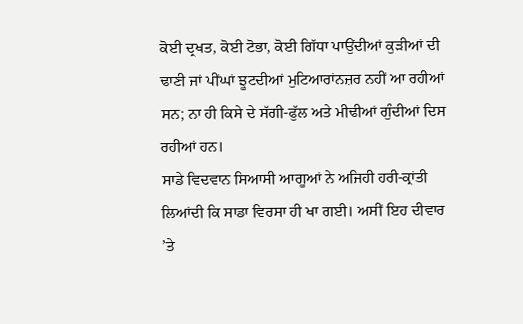ਕੋਈ ਦ੍ਰਖਤ, ਕੋਈ ਟੋਭਾ, ਕੋਈ ਗਿੱਧਾ ਪਾਉਂਦੀਆਂ ਕੁੜੀਆਂ ਦੀ ਢਾਣੀ ਜਾਂ ਪੀਂਘਾਂ ਝੂਟਦੀਆਂ ਮੁਟਿਆਰਾਂਨਜ਼ਰ ਨਹੀਂ ਆ ਰਹੀਆਂ ਸਨ; ਨਾ ਹੀ ਕਿਸੇ ਦੇ ਸੱਗੀ-ਫੁੱਲ ਅਤੇ ਮੀਢੀਆਂ ਗੁੰਦੀਆਂ ਦਿਸ ਰਹੀਆਂ ਹਨ।
ਸਾਡੇ ਵਿਦਵਾਨ ਸਿਆਸੀ ਆਗੂਆਂ ਨੇ ਅਜਿਹੀ ਹਰੀ-ਕ੍ਰਾਂਤੀ ਲਿਆਂਦੀ ਕਿ ਸਾਡਾ ਵਿਰਸਾ ਹੀ ਖਾ ਗਈ। ਅਸੀਂ ਇਹ ਦੀਵਾਰ ’ਤੇ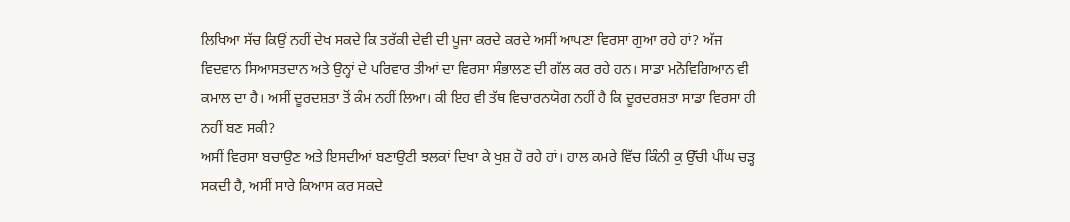ਲਿਖਿਆ ਸੱਚ ਕਿਉਂ ਨਹੀਂ ਦੇਖ ਸਕਦੇ ਕਿ ਤਰੱਕੀ ਦੇਵੀ ਦੀ ਪੂਜਾ ਕਰਦੇ ਕਰਦੇ ਅਸੀਂ ਆਪਣਾ ਵਿਰਸਾ ਗੁਆ ਰਹੇ ਹਾਂ? ਅੱਜ ਵਿਦਵਾਨ ਸਿਆਸਤਦਾਨ ਅਤੇ ਉਨ੍ਹਾਂ ਦੇ ਪਰਿਵਾਰ ਤੀਆਂ ਦਾ ਵਿਰਸਾ ਸੰਭਾਲਣ ਦੀ ਗੱਲ ਕਰ ਰਹੇ ਹਨ। ਸਾਡਾ ਮਨੋਵਿਗਿਆਨ ਵੀ ਕਮਾਲ ਦਾ ਹੈ। ਅਸੀਂ ਦੂਰਦਸ਼ਤਾ ਤੋਂ ਕੰਮ ਨਹੀਂ ਲਿਆ। ਕੀ ਇਹ ਵੀ ਤੱਥ ਵਿਚਾਰਨਯੋਗ ਨਹੀਂ ਹੈ ਕਿ ਦੂਰਦਰਸ਼ਤਾ ਸਾਡਾ ਵਿਰਸਾ ਹੀ ਨਹੀਂ ਬਣ ਸਕੀ?
ਅਸੀਂ ਵਿਰਸਾ ਬਚਾਉਣ ਅਤੇ ਇਸਦੀਆਂ ਬਣਾਉਟੀ ਝਲਕਾਂ ਦਿਖਾ ਕੇ ਖੁਸ਼ ਹੋ ਰਹੇ ਹਾਂ। ਹਾਲ ਕਮਰੇ ਵਿੱਚ ਕਿੰਨੀ ਕੁ ਉੱਚੀ ਪੀਂਘ ਚੜ੍ਹ ਸਕਦੀ ਹੈ, ਅਸੀਂ ਸਾਰੇ ਕਿਆਸ ਕਰ ਸਕਦੇ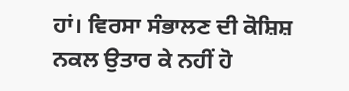ਹਾਂ। ਵਿਰਸਾ ਸੰਭਾਲਣ ਦੀ ਕੋਸ਼ਿਸ਼ ਨਕਲ ਉਤਾਰ ਕੇ ਨਹੀਂ ਹੋ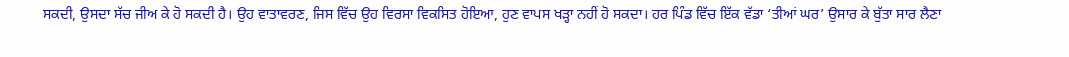ਸਕਦੀ, ਉਸਦਾ ਸੱਚ ਜੀਅ ਕੇ ਹੋ ਸਕਦੀ ਹੈ। ਉਹ ਵਾਤਾਵਰਣ, ਜਿਸ ਵਿੱਚ ਉਹ ਵਿਰਸਾ ਵਿਕਸਿਤ ਹੋਇਆ, ਹੁਣ ਵਾਪਸ ਖੜ੍ਹਾ ਨਹੀਂ ਹੋ ਸਕਦਾ। ਹਰ ਪਿੰਡ ਵਿੱਚ ਇੱਕ ਵੱਡਾ ‘ਤੀਆਂ ਘਰ’ ਉਸਾਰ ਕੇ ਬੁੱਤਾ ਸਾਰ ਲੈਣਾ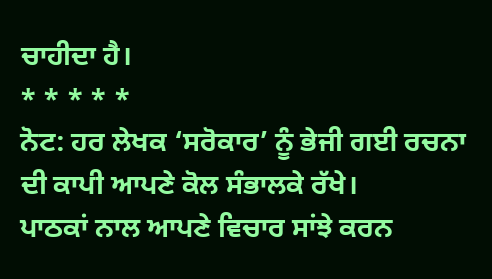ਚਾਹੀਦਾ ਹੈ।
* * * * *
ਨੋਟ: ਹਰ ਲੇਖਕ ‘ਸਰੋਕਾਰ’ ਨੂੰ ਭੇਜੀ ਗਈ ਰਚਨਾ ਦੀ ਕਾਪੀ ਆਪਣੇ ਕੋਲ ਸੰਭਾਲਕੇ ਰੱਖੇ।
ਪਾਠਕਾਂ ਨਾਲ ਆਪਣੇ ਵਿਚਾਰ ਸਾਂਝੇ ਕਰਨ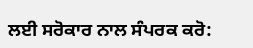ਲਈ ਸਰੋਕਾਰ ਨਾਲ ਸੰਪਰਕ ਕਰੋ: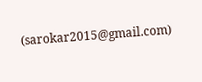(sarokar2015@gmail.com)